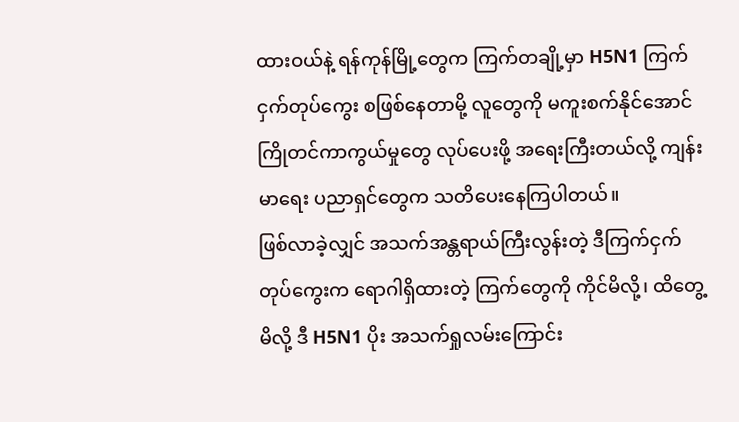ထားဝယ်နဲ့ ရန်ကုန်မြို့တွေက ကြက်တချို့မှာ H5N1 ကြက်ငှက်တုပ်ကွေး စဖြစ်နေတာမို့ လူတွေကို မကူးစက်နိုင်အောင် ကြိုတင်ကာကွယ်မှုတွေ လုပ်ပေးဖို့ အရေးကြီးတယ်လို့ ကျန်းမာရေး ပညာရှင်တွေက သတိပေးနေကြပါတယ်။
ဖြစ်လာခဲ့လျှင် အသက်အန္တရာယ်ကြီးလွန်းတဲ့ ဒီကြက်ငှက်တုပ်ကွေးက ရောဂါရှိထားတဲ့ ကြက်တွေကို ကိုင်မိလို့၊ ထိတွေ့မိလို့ ဒီ H5N1 ပိုး အသက်ရှုလမ်းကြောင်း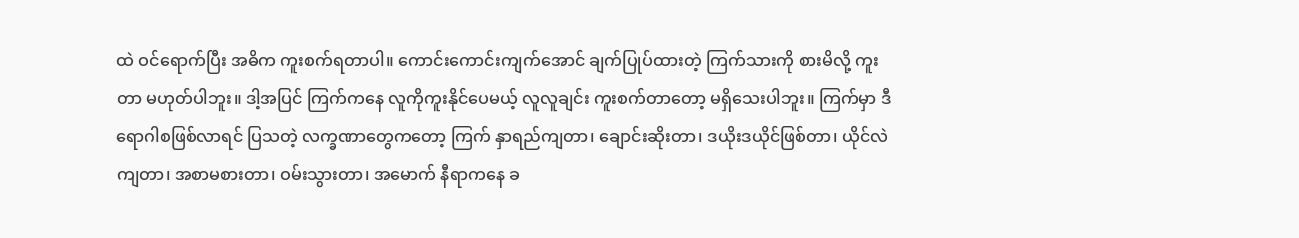ထဲ ဝင်ရောက်ပြီး အဓိက ကူးစက်ရတာပါ။ ကောင်းကောင်းကျက်အောင် ချက်ပြုပ်ထားတဲ့ ကြက်သားကို စားမိလို့ ကူးတာ မဟုတ်ပါဘူး။ ဒါ့အပြင် ကြက်ကနေ လူကိုကူးနိုင်ပေမယ့် လူလူချင်း ကူးစက်တာတော့ မရှိသေးပါဘူး။ ကြက်မှာ ဒီရောဂါစဖြစ်လာရင် ပြသတဲ့ လက္ခဏာတွေကတော့ ကြက် နှာရည်ကျတာ၊ ချောင်းဆိုးတာ၊ ဒယိုးဒယိုင်ဖြစ်တာ၊ ယိုင်လဲကျတာ၊ အစာမစားတာ၊ ဝမ်းသွားတာ၊ အမောက် နီရာကနေ ခ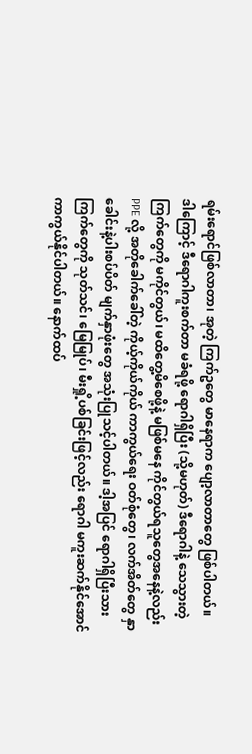ရမ်းရောင်ဖြစ်လာတာ၊ အုတဲ့ ကြက်ဥတွေ မာနေရာက ပျော့လာတာတွေ ဖြစ်ပါတယ်။
ဒါကြောင့် ဒီရောဂါကူးစက်တာ မခံရဖို့ ရောဂါရှိပြီး (သို့မဟုတ်) ဒီရောဂါနဲ့ သေသွားတဲ့ ကြက်တွေကို မကိုင်တွယ်၊ မထိတွေ့မိစေဖို့နဲ့ မဖြစ်မနေ ကိုင်တွယ်ရသူတွေအနေနဲ့လည်း PPE လို့ အတိုခေါက်ခေါ်တဲ့ ကိုယ့်ကိုယ်ကိုယ် ကာကွယ်ရေး ဝတ်စုံတွေ၊ လက်အိတ်တွေ နှာခေါင်းနဲ့ပါးစပ်ပိတ် မျက်နှာဖုံးတွေ အသုံးပြုသင့်ပါတယ်။ ဒါ့အပြင် ရောဂါရှိပြီးသား ကြက်တွေကို သုတ်သင်၊ မြေမြုပ်၊ မီးရှို့ပစ်ခြင်းဖြင့်လည်း ရောဂါ မကူးဆက်နိုင်အောင် ကာကွယ်နိုင်ပါတယ်။ နောက်ထပ်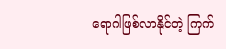ရောဂါဖြစ်လာနိုင်တဲ့ ကြက်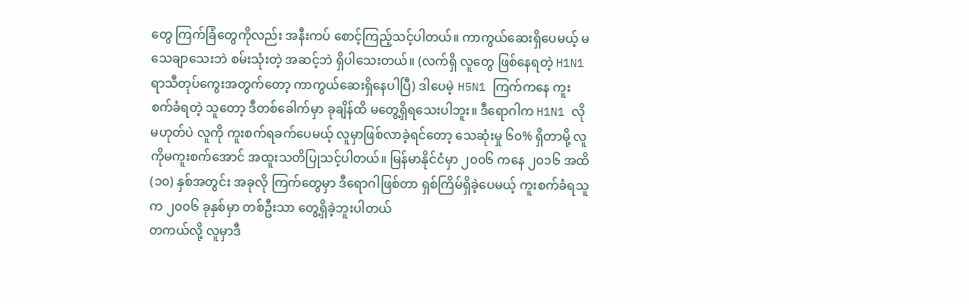တွေ ကြက်ခြံတွေကိုလည်း အနီးကပ် စောင့်ကြည့်သင့်ပါတယ်။ ကာကွယ်ဆေးရှိပေမယ့် မသေချာသေးဘဲ စမ်းသုံးတဲ့ အဆင့်ဘဲ ရှိပါသေးတယ်။ (လက်ရှိ လူတွေ ဖြစ်နေရတဲ့ H1N1 ရာသီတုပ်ကွေးအတွက်တော့ ကာကွယ်ဆေးရှိနေပါပြီ) ဒါပေမဲ့ H5N1 ကြက်ကနေ ကူးစက်ခံရတဲ့ သူတော့ ဒီတစ်ခေါက်မှာ ခုချိန်ထိ မတွေ့ရှိရသေးပါဘူး။ ဒီရောဂါက H1N1 လိုမဟုတ်ပဲ လူကို ကူးစက်ရခက်ပေမယ့် လူမှာဖြစ်လာခဲ့ရင်တော့ သေဆုံးမှု ၆၀% ရှိတာမို့ လူကိုမကူးစက်အောင် အထူးသတိပြုသင့်ပါတယ်။ မြန်မာနိုင်ငံမှာ ၂၀၀၆ ကနေ ၂၀၁၆ အထိ (၁၀) နှစ်အတွင်း အခုလို ကြက်တွေမှာ ဒီရောဂါဖြစ်တာ ရှစ်ကြိမ်ရှိခဲ့ပေမယ့် ကူးစက်ခံရသူက ၂၀၀၆ ခုနှစ်မှာ တစ်ဦးသာ တွေ့ရှိခဲ့ဘူးပါတယ်
တကယ်လို့ လူမှာဒီ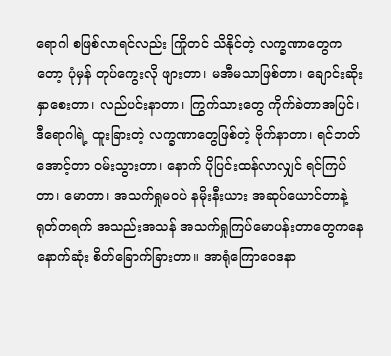ရောဂါ စဖြစ်လာရင်လည်း ကြိုတင် သိနိုင်တဲ့ လက္ခဏာတွေကတော့ ပုံမှန် တုပ်ကွေးလို ဖျားတာ၊ မအီမသာဖြစ်တာ၊ ချောင်းဆိုး နှာစေးတာ၊ လည်ပင်းနာတာ၊ ကြွက်သားတွေ ကိုက်ခဲတာအပြင်၊ ဒီရောဂါရဲ့ ထူးခြားတဲ့ လက္ခဏာတွေဖြစ်တဲ့ ဗိုက်နာတာ၊ ရင်ဘတ်အောင့်တာ ဝမ်းသွားတာ၊ နောက် ပိုပြင်းထန်လာလျှင် ရင်ကြပ်တာ၊ မောတာ၊ အသက်ရှုမဝပဲ နမိုးနီးယား အဆုပ်ယောင်တာနဲ့ ရုတ်တရက် အသည်းအသန် အသက်ရှုကြပ်မောပန်းတာတွေကနေ နောက်ဆုံး စိတ်ခြောက်ခြားတာ။ အာရုံကြောဝေဒနာ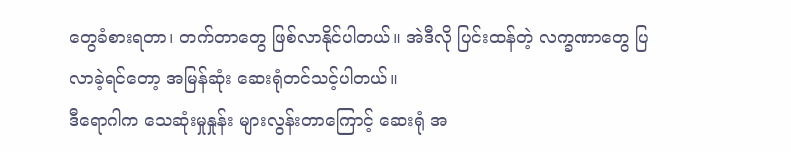တွေခံစားရတာ၊ တက်တာတွေ ဖြစ်လာနိုင်ပါတယ်။ အဲဒီလို ပြင်းထန်တဲ့ လက္ခဏာတွေ ပြလာခဲ့ရင်တော့ အမြန်ဆုံး ဆေးရုံတင်သင့်ပါတယ်။
ဒီရောဂါက သေဆုံးမှုနှုန်း များလွန်းတာကြောင့် ဆေးရုံ အ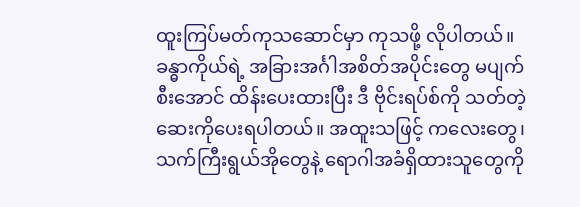ထူးကြပ်မတ်ကုသဆောင်မှာ ကုသဖို့ လိုပါတယ်။ ခန္ဓာကိုယ်ရဲ့ အခြားအင်္ဂါအစိတ်အပိုင်းတွေ မပျက်စီးအောင် ထိန်းပေးထားပြီး ဒီ ဗိုင်းရပ်စ်ကို သတ်တဲ့ ဆေးကိုပေးရပါတယ်။ အထူးသဖြင့် ကလေးတွေ၊ သက်ကြီးရွယ်အိုတွေနဲ့ ရောဂါအခံရှိထားသူတွေကို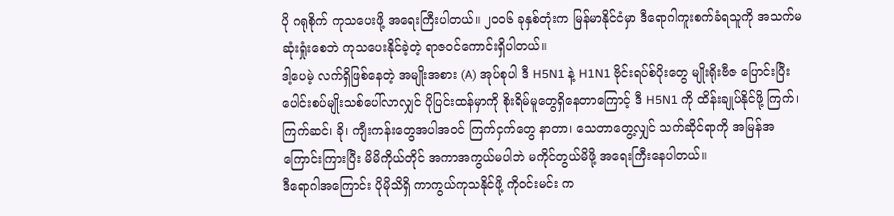ပို ဂရုစိုက် ကုသပေးဖို့ အရေးကြီးပါတယ်။ ၂၀၀၆ ခုနှစ်တုံးက မြန်မာနိုင်ငံမှာ ဒီရောဂါကူးစက်ခံရသူကို အသက်မဆုံးရှုံးစေဘဲ ကုသပေးနိုင်ခဲ့တဲ့ ရာဇဝင်ကောင်းရှိပါတယ်။
ဒါ့ပေမဲ့ လက်ရှိဖြစ်နေတဲ့ အမျိုးအစား (A) အုပ်စုပါ ဒီ H5N1 နဲ့ H1N1 ဗိုင်းရပ်စ်ပိုးတွေ မျိုးရိုးဗီဇ ပြောင်းပြီး ပေါင်းစပ်မျိုးသစ်ပေါ်လာလျှင် ပိုပြင်းထန်မှာကို စိုးရိမ်မူတွေရှိနေတာကြောင့် ဒီ H5N1 ကို ထိန်းချုပ်နိုင်ဖို့ ကြက်၊ ကြက်ဆင်၊ ခို၊ ကျီးကန်းတွေအပါအဝင် ကြက်ငှက်တွေ နာတာ၊ သေတာတွေ့လျှင် သက်ဆိုင်ရာကို အမြန်အကြောင်းကြားပြီး မိမိကိုယ်တိုင် အကာအကွယ်မပါဘဲ မကိုင်တွယ်မိဖို့ အရေးကြီးနေပါတယ်။
ဒီရောဂါအကြောင်း ပိုမိုသိရှိ ကာကွယ်ကုသနိုင်ဖို့ ကိုဝင်းမင်း က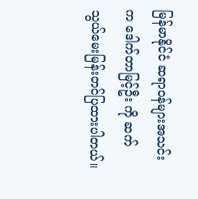မြန်မာနိုင်ငံ ဆရာဝန်များအသင်းက ဒေါက်တာမြင့်ဦး ကို ဆက်သွယ်မေးမြန်းတင်ပြထားပါတယ်။